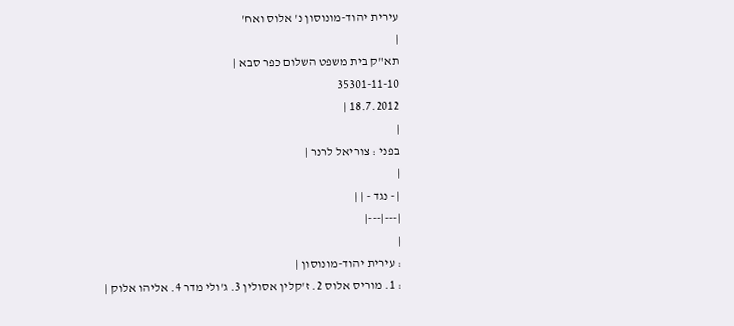עירית יהוד-מונוסון נ' אלוס ואח'
|
תא"ק בית משפט השלום כפר סבא |
35301-11-10
18.7.2012 |
|
בפני : צוריאל לרנר |
|
| - נגד - | |
|---|---|
|
: עירית יהוד-מונוסון |
: 1. מוריס אלוס 2. ז'קלין אסולין 3. ג'ולי מדר 4. אליהו אלוק |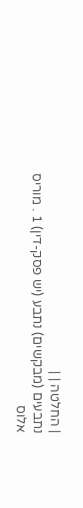| החלטה | |
נתבעים (מבקשים) נתבע (יש פסק-דין) 1 . מוריס אלוס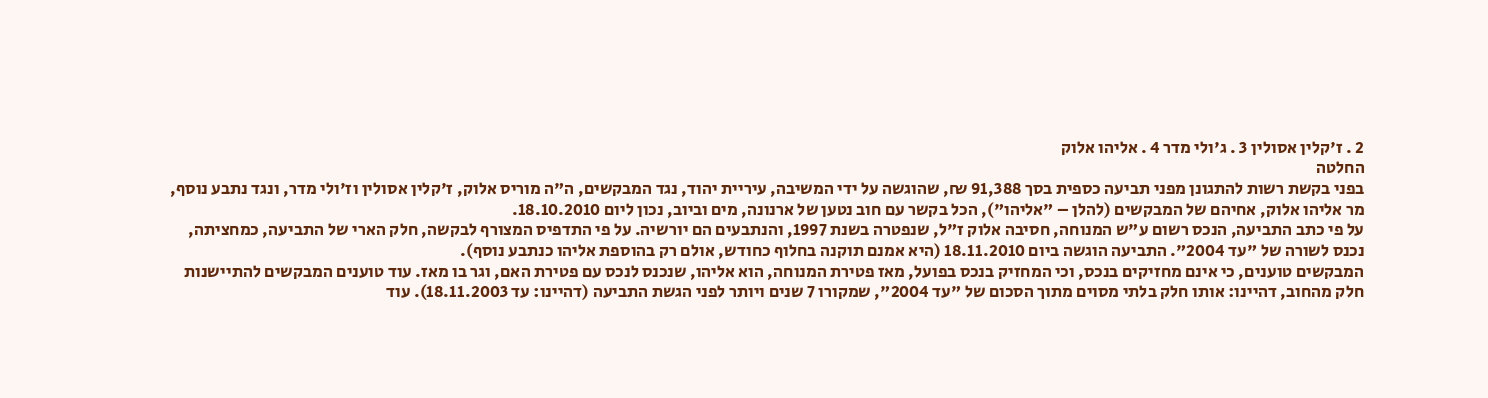2 . ז'קלין אסולין 3 . ג'ולי מדר 4 . אליהו אלוק
החלטה
בפני בקשת רשות להתגונן מפני תביעה כספית בסך 91,388 ₪, שהוגשה על ידי המשיבה, עיריית יהוד, נגד המבקשים, ה"ה מוריס אלוק, ז'קלין אסולין וז'ולי מדר, ונגד נתבע נוסף, מר אליהו אלוק, אחיהם של המבקשים (להלן – "אליהו"), הכל בקשר עם חוב נטען של ארנונה, מים וביוב, נכון ליום 18.10.2010.
על פי כתב התביעה, הנכס רשום ע"ש המנוחה, חסיבה אלוק ז"ל, שנפטרה בשנת 1997, והנתבעים הם יורשיה. על פי התדפיס המצורף לבקשה, חלק הארי של התביעה, כמחציתה, נכנס לשורה של "עד 2004". התביעה הוגשה ביום 18.11.2010 (היא אמנם תוקנה בחלוף כחודש, אולם רק בהוספת אליהו כנתבע נוסף).
המבקשים טוענים, כי אינם מחזיקים בנכס, וכי המחזיק בנכס בפועל, מאז פטירת המנוחה, הוא אליהו, שנכנס לנכס עם פטירת האם, וגר בו מאז. עוד טוענים המבקשים להתיישנות חלק מהחוב, דהיינו: אותו חלק בלתי מסוים מתוך הסכום של "עד 2004", שמקורו 7 שנים ויותר לפני הגשת התביעה (דהיינו: עד 18.11.2003). עוד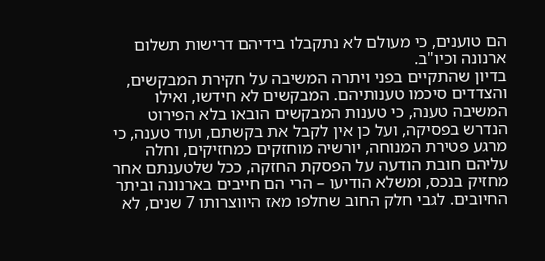הם טוענים, כי מעולם לא נתקבלו בידיהם דרישות תשלום ארנונה וכיו"ב.
בדיון שהתקיים בפני ויתרה המשיבה על חקירת המבקשים, והצדדים סיכמו טענותיהם. המבקשים לא חידשו, ואילו המשיבה טענה, כי טענות המבקשים הובאו בלא הפירוט הנדרש בפסיקה, ועל כן אין לקבל את בקשתם, ועוד טענה, כי מרגע פטירת המנוחה, יורשיה מוחזקים כמחזיקים, וחלה עליהם חובת הודעה על הפסקת החזקה, ככל שלטענתם אחר מחזיק בנכס, ומשלא הודיעו – הרי הם חייבים בארנונה וביתר החיובים. לגבי חלק החוב שחלפו מאז היווצרותו 7 שנים, לא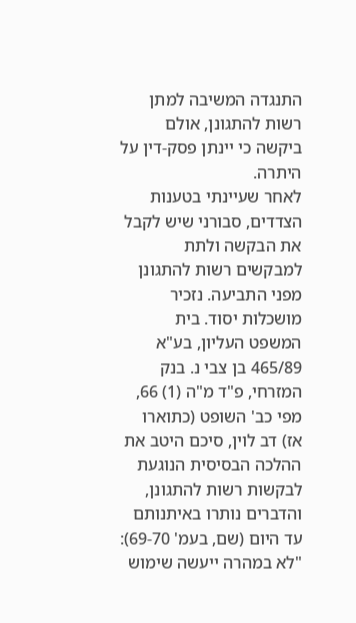התנגדה המשיבה למתן רשות להתגונן, אולם ביקשה כי יינתן פסק-דין על היתרה.
לאחר שעיינתי בטענות הצדדים, סבורני שיש לקבל את הבקשה ולתת למבקשים רשות להתגונן מפני התביעה. נזכיר מושכלות יסוד. בית המשפט העליון, בע"א 465/89 בן צבי נ. בנק המזרחי, פ"ד מ"ה (1) 66, מפי כב' השופט (כתוארו אז) דב לוין, סיכם היטב את ההלכה הבסיסית הנוגעת לבקשות רשות להתגונן, והדברים נותרו באיתנותם עד היום (שם, בעמ' 69-70):
"לא במהרה ייעשה שימוש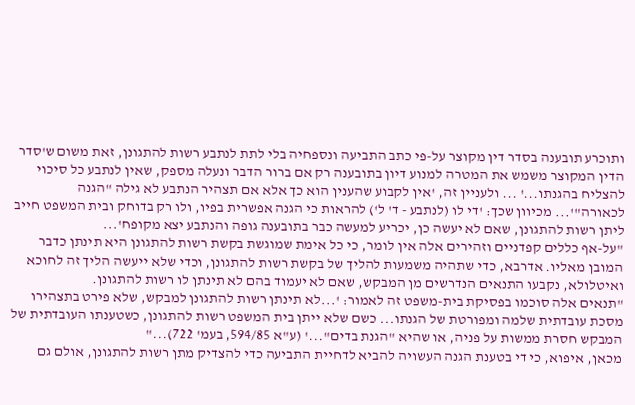ותוכרע תובענה בסדר דין מקוצר על-פי כתב התביעה ונספחיה בלי לתת לנתבע רשות להתגונן, זאת משום ש'סדר הדין המקוצר משמש את המטרה למנוע דיון בתובענה רק אם ברור הדבר ונעלה מספק, שאין לנתבע כל סיכוי להצליח בהגנתו...' ... ולעניין זה, 'אין לקבוע שהענין הוא כך אלא אם תצהיר הנתבע לא גילה "הגנה לכאורה"'... מכיוון שכך: 'די לו (לנתבע - ד' ל') להראות כי הגנה אפשרית בפיו, ולו רק בדוחק ובית המשפט חייב ליתן רשות להתגונן, שאם לא יעשה כן, יכריע למעשה כבר בתובענה גופה והנתבע יצא מקופח'...
"על-אף כללים קפדניים וזהירים אלה אין לומר, כי כל אימת שמוגשת בקשת רשות להתגונן היא תינתן כדבר המובן מאליו. אדרבא, כדי שתהיה משמעות להליך של בקשת רשות להתגונן, וכדי שלא ייעשה הליך זה לחוכא ואיטלולא, נקבעו התנאים הנדרשים מן המבקש, שאם לא יעמוד בהם לא תינתן לו רשות להתגונן.
"תנאים אלה סוכמו בפסיקת בית-משפט זה לאמור: '...לא תינתן רשות להתגונן למבקש, שלא פירט בתצהירו מסכת עובדתית שלמה ומפורטת של הגנתו... כשם שלא ייתן בית המשפט רשות להתגונן, כשטענתו העובדתית של המבקש חסרת ממשות על פניה, או שהיא "הגנת בדים"...' (ע"א 594/85, בעמ' 722)..."
מכאן, איפוא, כי די בטענת הגנה העשויה להביא לדחיית התביעה כדי להצדיק מתן רשות להתגונן, אולם גם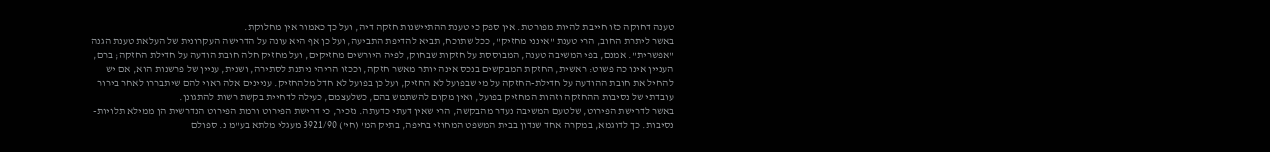טענה דחוקה כזו חייבת להיות מפורטת. אין ספק כי טענת ההתיישנות חזקה דיה, ועל כך כאמור אין מחלוקת.
באשר ליתרת החוב, הרי טענת "אינני מחזיק", ככל שתוכח, תביא להדיפת התביעה, ועל כן אף היא עונה על הדרישה העקרונית של העלאת טענת הגנה "אפשרית". אמנם, בפי המשיבה טענה, המבוססת על חזקות שבחוק, לפיה היורשים מחזיקים, ועל מחזיק חלה חובת הודעה על חדילת החזקה; ברם, העניין אינו כה פשוט: ראשית, החזקת המבקשים בנכס אינה יותר מאשר חזקה, וככזו הריהי ניתנת לסתירה, ושנית, עניין של פרשנות הוא, אם יש להחיל את חובת ההודעה על חדילת-החזקה על מי שבפועל לא החזיק, ועל כן בפועל לא חדל מלהחזיק. עניינים אלה ראוי להם שיתבררו לאחר בירור עובדתי של נסיבות ההחזקה וזהות המחזיק בפועל, ואין מקום להשתמש בהם, כשלעצמם, כעילה לדחיית בקשת רשות להתגונן.
באשר לדרישת הפירוט, שלטעם המשיבה נעדר מהבקשה, הרי שאין דעתי כדעתה. נזכיר, כי דרישת הפירוט ורמת הפירוט הנדרשית הן ממילא תלויות-נסיבות. כך לדוגמא, במקרה אחד שנדון בבית המשפט המחוזי בחיפה, בתיק המ' (חי') 3921/90 מעגלי מלתא בע"מ נ. ספולם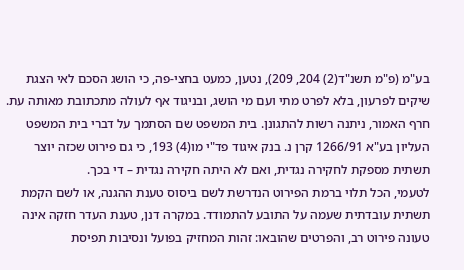בע"מ (פ"מ תשנ"ד(2) 204, 209), נטען, כמעט בחצי-פה, כי הושג הסכם לאי הצגת שיקים לפרעון, בלא לפרט מתי ועם מי הושג, ובניגוד אף לעולה מתכתובת מאותה עת. חרף האמור, ניתנה רשות להתגונן. בית המשפט שם הסתמך על דברי בית המשפט העליון בע"א 1266/91 קרן נ. בנק איגוד פד"י מו(4) 193, כי גם פירוט שכזה יוצר תשתית מספקת לחקירה נגדית, ואם לא היתה חקירה נגדית – די בכך.
לטעמי, הכל תלוי ברמת הפירוט הנדרשת לשם ביסוס טענת ההגנה, או לשם הקמת תשתית עובדתית שעמה על התובע להתמודד. במקרה דנן, טענת העדר חזקה אינה טעונה פירוט רב, והפרטים שהובאו: זהות המחזיק בפועל ונסיבות תפיסת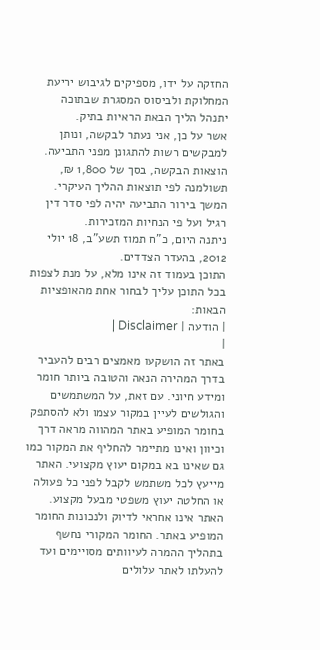החזקה על ידו, מספיקים לגיבוש יריעת המחלוקת ולביסוס המסגרת שבתוכה יתנהל הליך הבאת הראיות בתיק.
אשר על כן, אני נעתר לבקשה, ונותן למבקשים רשות להתגונן מפני התביעה. הוצאות הבקשה, בסך של 1,800 ₪, תשולמנה לפי תוצאות ההליך העיקרי.
המשך בירור התביעה יהיה לפי סדר דין רגיל ועל פי הנחיות המזכירות.
ניתנה היום, כ"ח תמוז תשע"ב, 18 יולי 2012, בהעדר הצדדים.
התוכן בעמוד זה אינו מלא, על מנת לצפות בכל התוכן עליך לבחור אחת מהאופציות הבאות:
| הודעה | Disclaimer |
|
באתר זה הושקעו מאמצים רבים להעביר בדרך המהירה הנאה והטובה ביותר חומר ומידע חיוני. עם זאת, על המשתמשים והגולשים לעיין במקור עצמו ולא להסתפק בחומר המופיע באתר המהווה מראה דרך וכיוון ואינו מתיימר להחליף את המקור כמו גם שאינו בא במקום יעוץ מקצועי. האתר מייעץ לכל משתמש לקבל לפני כל פעולה או החלטה יעוץ משפטי מבעל מקצוע. האתר אינו אחראי לדיוק ולנכונות החומר המופיע באתר. החומר המקורי נחשף בתהליך ההמרה לעיוותים מסויימים ועד להעלתו לאתר עלולים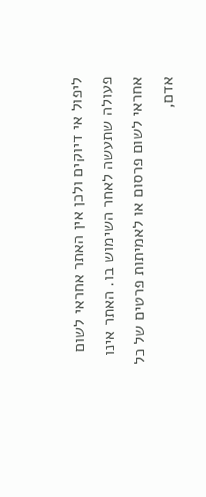ליפול אי דיוקים ולכן אין האתר אחראי לשום פעולה שתעשה לאחר השימוש בו. האתר אינו אחראי לשום פרסום או לאמיתות פרטים של כל אדם,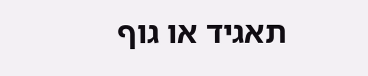תאגיד או גוף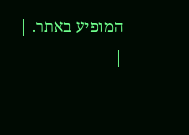המופיע באתר. |
|